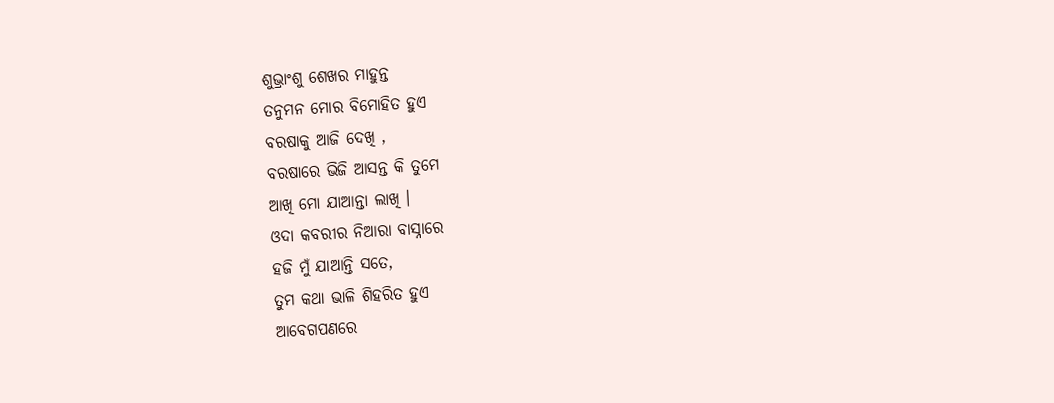ଶୁଭ୍ରାଂଶୁ ଶେଖର ମାହୁନ୍ତ
ତନୁମନ ମୋର ବିମୋହିତ ହୁଏ
ବରଷାକୁ ଆଜି ଦେଖି ,
ବରଷାରେ ଭିଜି ଆସନ୍ତ କି ତୁମେ
ଆଖି ମୋ ଯାଆନ୍ତା ଲାଖି ।
ଓଦା କବରୀର ନିଆରା ବାସ୍ନାରେ
ହଜି ମୁଁ ଯାଆନ୍ତି ସତେ,
ତୁମ କଥା ଭାଳି ଶିହରିତ ହୁଏ
ଆବେଗପଣରେ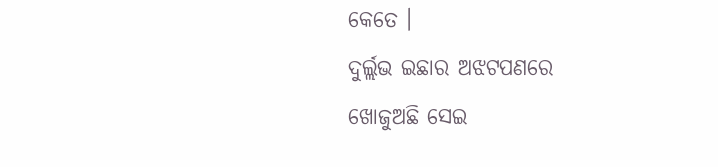କେତେ ।
ଦୁର୍ଲ୍ଲଭ ଇଛାର ଅଝଟପଣରେ
ଖୋଜୁଅଛି ସେଇ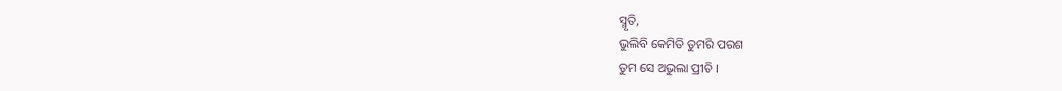ସ୍ମୃତି,
ଭୁଲିବି କେମିତି ତୁମରି ପରଶ
ତୁମ ସେ ଅଭୁଲା ପ୍ରୀତି ।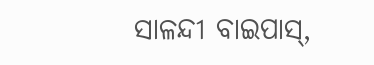ସାଳନ୍ଦୀ ବାଇପାସ୍,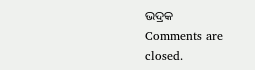ଭଦ୍ରକ
Comments are closed.